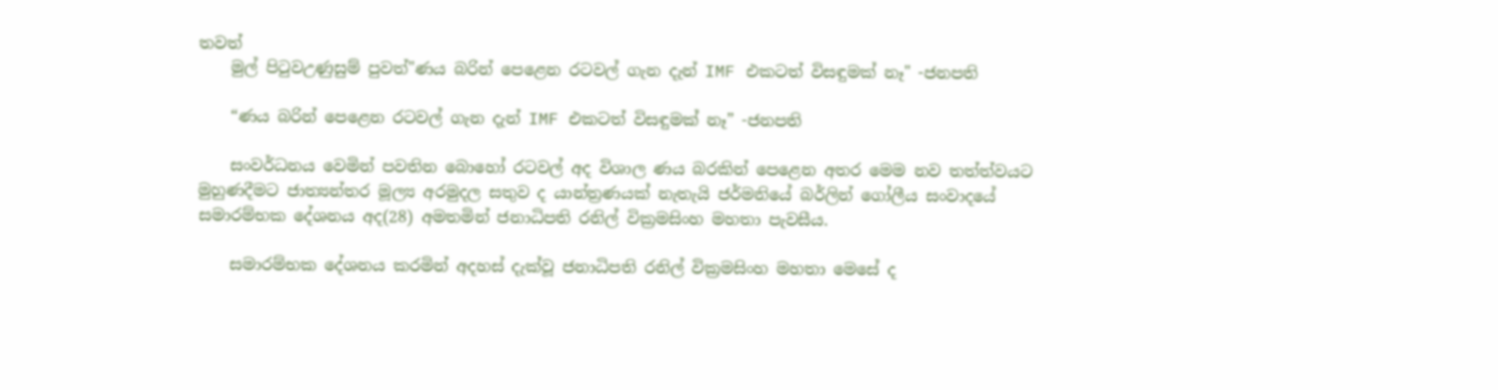තවත්
    මුල් පිටුවඋණුසුම් පුවත්"ණය බරින් පෙළෙන රටවල් ගැන දැන් IMF එකටත් විසඳුමක් නෑ" -ජනපති

    “ණය බරින් පෙළෙන රටවල් ගැන දැන් IMF එකටත් විසඳුමක් නෑ” -ජනපති

    සංවර්ධනය වෙමින් පවතින බොහෝ රටවල් අද විශාල ණය බරකින් පෙළෙන අතර මෙම නව තත්ත්වයට මුහුණදීමට ජාත්‍යන්තර මූල්‍ය අරමුදල සතුව ද යාන්ත්‍රණයක් නැතැයි ජර්මනියේ බර්ලින් ගෝලීය සංවාදයේ සමාරම්භක දේශනය අද(28) අමතමින් ජනාධිපති රනිල් වික්‍රමසිංහ මහතා පැවසීය.

    සමාරම්භක දේශනය කරමින් අදහස් දැක්වූ ජනාධිපති රනිල් වික්‍රමසිංහ මහතා මෙසේ ද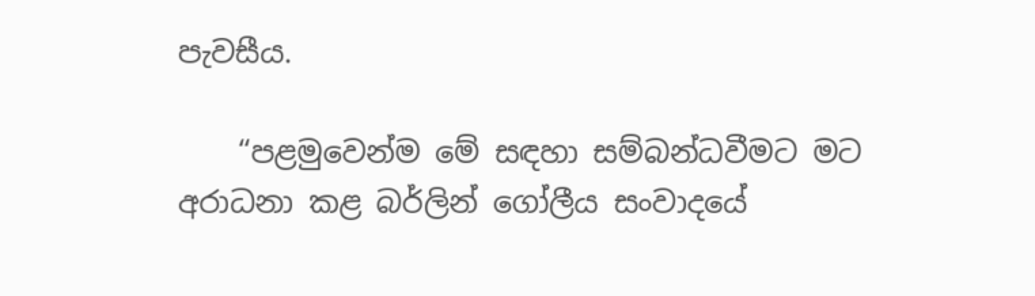පැවසීය.

    “පළමුවෙන්ම මේ සඳහා සම්බන්ධවීමට මට අරාධනා කළ බර්ලින් ගෝලීය සංවාදයේ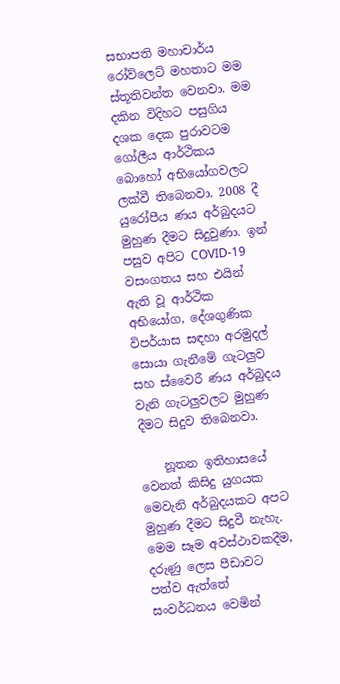සභාපති මහාචාර්ය රෝව්ලෙට් මහතාට මම ස්තූතිවන්ත වෙනවා. මම දකින විදිහට පසුගිය දශක දෙක පුරාවටම ගෝලීය ආර්ථිකය බොහෝ අභියෝගවලට ලක්වී තිබෙනවා. 2008 දී යුරෝපීය ණය අර්බුදයට මුහුණ දීමට සිදුවුණා. ඉන් පසුව අපිට COVID-19 වසංගතය සහ එයින් ඇති වූ ආර්ථික අභියෝග, දේශගුණික විපර්යාස සඳහා අරමුදල් සොයා ගැනීමේ ගැටලුව සහ ස්වෛරී ණය අර්බුදය වැනි ගැටලුවලට මුහුණ දීමට සිදුව තිබෙනවා.

    නූතන ඉතිහාසයේ වෙනත් කිසිදු යුගයක මෙවැනි අර්බුදයකට අපට මුහුණ දීමට සිදුවී නැහැ. මෙම සෑම අවස්ථාවකදීම, දරුණු ලෙස පීඩාවට පත්ව ඇත්තේ සංවර්ධනය වෙමින්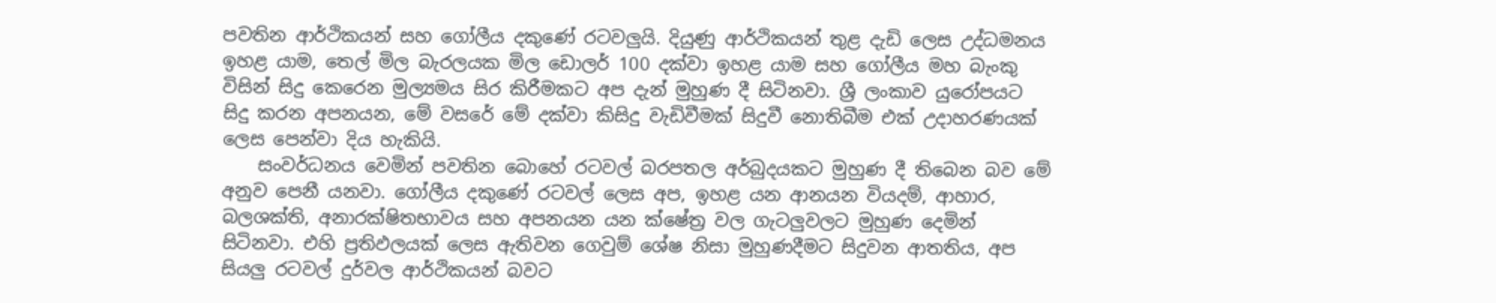පවතින ආර්ථිකයන් සහ ගෝලීය දකුණේ රටවලුයි. දියුණු ආර්ථිකයන් තුළ දැඩි ලෙස උද්ධමනය ඉහළ යාම, තෙල් මිල බැරලයක මිල ඩොලර් 100 දක්වා ඉහළ යාම සහ ගෝලීය මහ බැංකු විසින් සිදු කෙරෙන මුල්‍යමය සිර කිරීමකට අප දැන් මුහුණ දී සිටිනවා. ශ්‍රී ලංකාව යුරෝපයට සිදු කරන අපනයන, මේ වසරේ මේ දක්වා කිසිදු වැඩිවීමක් සිදුවී නොතිබීම එක් උදාහරණයක් ලෙස පෙන්වා දිය හැකියි.
    සංවර්ධනය වෙමින් පවතින බොහේ රටවල් බරපතල අර්බුදයකට මුහුණ දී තිබෙන බව මේ අනුව පෙනී යනවා. ගෝලීය දකුණේ රටවල් ලෙස අප, ඉහළ යන ආනයන වියදම්, ආහාර, බලශක්ති, අනාරක්ෂිතභාවය සහ අපනයන යන ක්ෂේත්‍ර වල ගැටලුවලට මුහුණ දෙමින් සිටිනවා. එහි ප්‍රතිඵලයක් ලෙස ඇතිවන ගෙවුම් ශේෂ නිසා මුහුණදීමට සිදුවන ආතතිය, අප සියලු රටවල් දුර්වල ආර්ථිකයන් බවට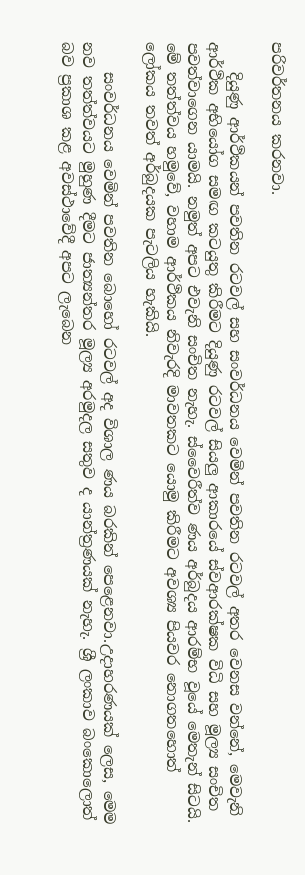පරිවර්තනය කරනවා.

    දියුණු ආර්ථිකයන් පවතින රටවල් සහ සංවර්ධනය වෙමින් පවතින රටවල් අතර වෙනස වන්නේ, මෙවැනි ආර්ථික අභියෝග සමඟ කටයුතු කිරීමට දියුණු රටවල් සියලු ආකාරයේ ස්වආරක්ෂක විධි සහ මූල්‍ය සංචිත පවත්වාගෙන යාමයි. නමුත් අපට එවැනි සංචිත නැහැ. ස්වෛරීත්ව ණය අර්බුදය ආරම්භ වූයේ මෙතැන් සිටයි. මේ තත්ත්වය හමුවේ, වහාම ආර්ථිකය නිවැරදි මාවතකට යොමු කිරීමට අවශ්‍ය පියවර නොගතහොත් ලෝකය තවත් අර්බුදයක පැටලිය හැකියි.

    සංවර්ධනය වෙමින් පවතින බොහෝ රටවල් අද විශාල ණය බරකින් පෙළෙනවා.උදාහරණයක් ලෙස, මෙම නව තත්ත්වයට මුහුණ දීමට ජාත්‍යන්තර මූල්‍ය අරමුදල සතුව ද යාන්ත්‍රණයක් නැහැ. ශ්‍රී ලංකාව බංකොලොත් බව ප්‍රකාශ කළ අවස්ථාවේදී අපට ලැබෙන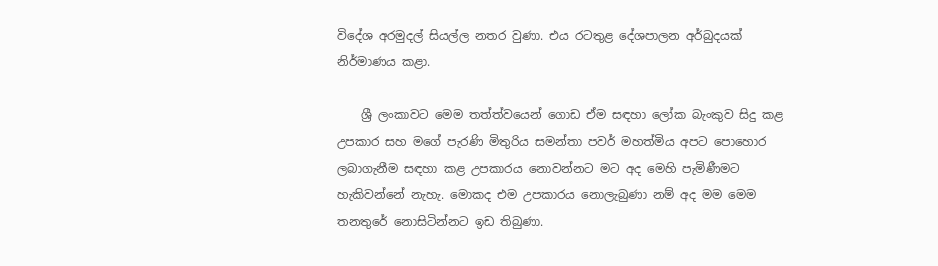විදේශ අරමුදල් සියල්ල නතර වුණා. එය රටතුළ දේශපාලන අර්බුදයක් නිර්මාණය කළා.

    ශ්‍රී ලංකාවට මෙම තත්ත්වයෙන් ගොඩ ඒම සඳහා ලෝක බැංකුව සිදු කළ උපකාර සහ මගේ පැරණි මිතුරිය සමන්තා පවර් මහත්මිය අපට පොහොර ලබාගැනීම සඳහා කළ උපකාරය නොවන්නට මට අද මෙහි පැමිණීමට හැකිවන්නේ නැහැ. මොකද එම උපකාරය නොලැබුණා නම් අද මම මෙම තනතුරේ නොසිටින්නට ඉඩ තිබුණා.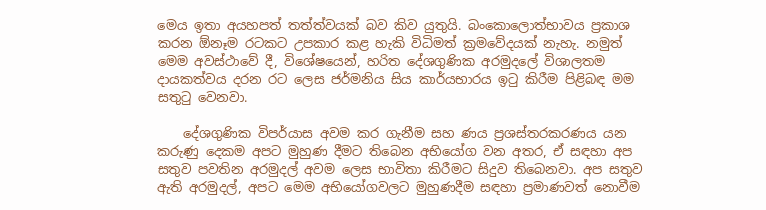මෙය ඉතා අයහපත් තත්ත්වයක් බව කිව යුතුයි. බංකොලොත්භාවය ප්‍රකාශ කරන ඕනෑම රටකට උපකාර කළ හැකි විධිමත් ක්‍රමවේදයක් නැහැ. නමුත් මෙම අවස්ථාවේ දී, විශේෂයෙන්, හරිත දේශගුණික අරමුදලේ විශාලතම දායකත්වය දරන රට ලෙස ජර්මනිය සිය කාර්යභාරය ඉටු කිරීම පිළිබඳ මම සතුටු වෙනවා.

    දේශගුණික විපර්යාස අවම කර ගැනීම සහ ණය ප්‍රශස්තරකරණය යන කරුණු දෙකම අපට මුහුණ දීමට තිබෙන අභියෝග වන අතර, ඒ සඳහා අප සතුව පවතින අරමුදල් අවම ලෙස භාවිතා කිරීමට සිදුව තිබෙනවා. අප සතුව ඇති අරමුදල්, අපට මෙම අභියෝගවලට මුහුණදීම සඳහා ප්‍රමාණවත් නොවීම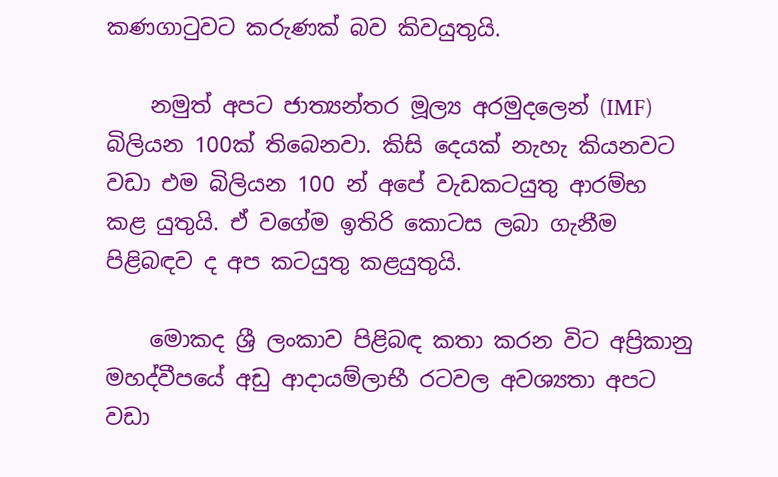කණගාටුවට කරුණක් බව කිවයුතුයි.

    නමුත් අපට ජාත්‍යන්තර මූල්‍ය අරමුදලෙන් (IMF) බිලියන 100ක් තිබෙනවා. කිසි දෙයක් නැහැ කියනවට වඩා එම බිලියන 100 න් අපේ වැඩකටයුතු ආරම්භ කළ යුතුයි. ඒ වගේම ඉතිරි කොටස ලබා ගැනීම පිළිබඳව ද අප කටයුතු කළයුතුයි.

    මොකද ශ්‍රී ලංකාව පිළිබඳ කතා කරන විට අප්‍රිකානු මහද්වීපයේ අඩු ආදායම්ලාභී රටවල අවශ්‍යතා අපට වඩා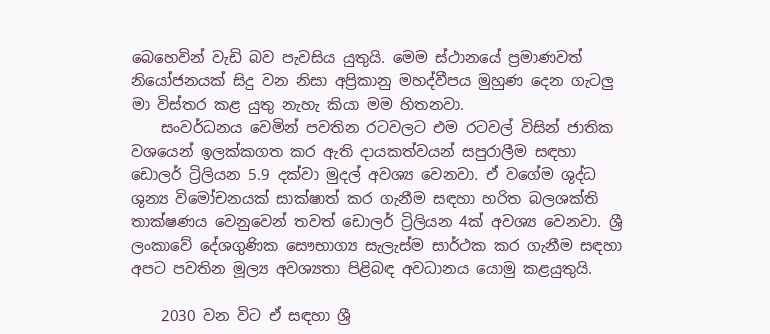බෙහෙවින් වැඩි බව පැවසිය යුතුයි. මෙම ස්ථානයේ ප්‍රමාණවත් නියෝජනයක් සිදු වන නිසා අප්‍රිකානු මහද්වීපය මුහුණ දෙන ගැටලු මා විස්තර කළ යුතු නැහැ කියා මම හිතනවා.
    සංවර්ධනය වෙමින් පවතින රටවලට එම රටවල් විසින් ජාතික වශයෙන් ඉලක්කගත කර ඇති දායකත්වයන් සපුරාලීම සඳහා ඩොලර් ට්‍රිලියන 5.9 දක්වා මුදල් අවශ්‍ය වෙනවා. ඒ වගේම ශුද්ධ ශුන්‍ය විමෝචනයක් සාක්ෂාත් කර ගැනීම සඳහා හරිත බලශක්ති තාක්ෂණය වෙනුවෙන් තවත් ඩොලර් ට්‍රිලියන 4ක් අවශ්‍ය වෙනවා. ශ්‍රී ලංකාවේ දේශගුණික සෞභාග්‍ය සැලැස්ම සාර්ථක කර ගැනීම සඳහා අපට පවතින මූල්‍ය අවශ්‍යතා පිළිබඳ අවධානය යොමු කළයුතුයි.

    2030 වන විට ඒ සඳහා ශ්‍රී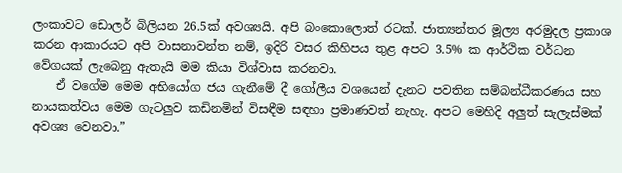ලංකාවට ඩොලර් බිලියන 26.5ක් අවශ්‍යයි. අපි බංකොලොත් රටක්. ජාත්‍යන්තර මූල්‍ය අරමුදල ප්‍රකාශ කරන ආකාරයට අපි වාසනාවන්ත නම්, ඉදිරි වසර කිහිපය තුළ අපට 3.5% ක ආර්ථික වර්ධන වේගයක් ලැබෙනු ඇතැයි මම කියා විශ්වාස කරනවා.
    ඒ වගේම මෙම අභියෝග ජය ගැනීමේ දී ගෝලීය වශයෙන් දැනට පවතින සම්බන්ධීකරණය සහ නායකත්වය මෙම ගැටලුව කඩිනමින් විසඳීම සඳහා ප්‍රමාණවත් නැහැ. අපට මෙහිදි අලුත් සැලැස්මක් අවශ්‍ය වෙනවා.”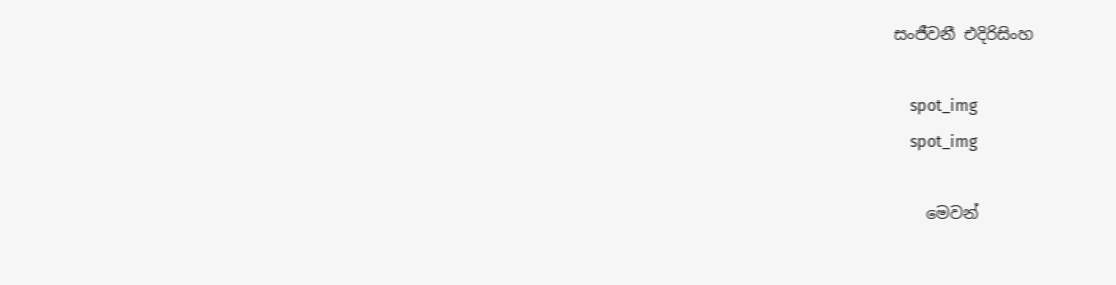සංජීවනී එදිරිසිංහ

    spot_img
    spot_img

    මෙවන්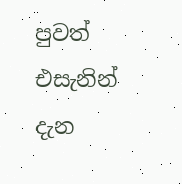පුවත් එසැනින් දැන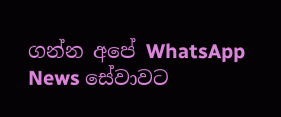ගන්න අපේ WhatsApp News සේවාවට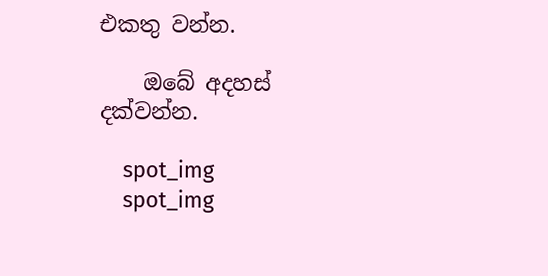එකතු වන්න.

    ඔබේ අදහස් දක්වන්න.

    spot_img
    spot_img